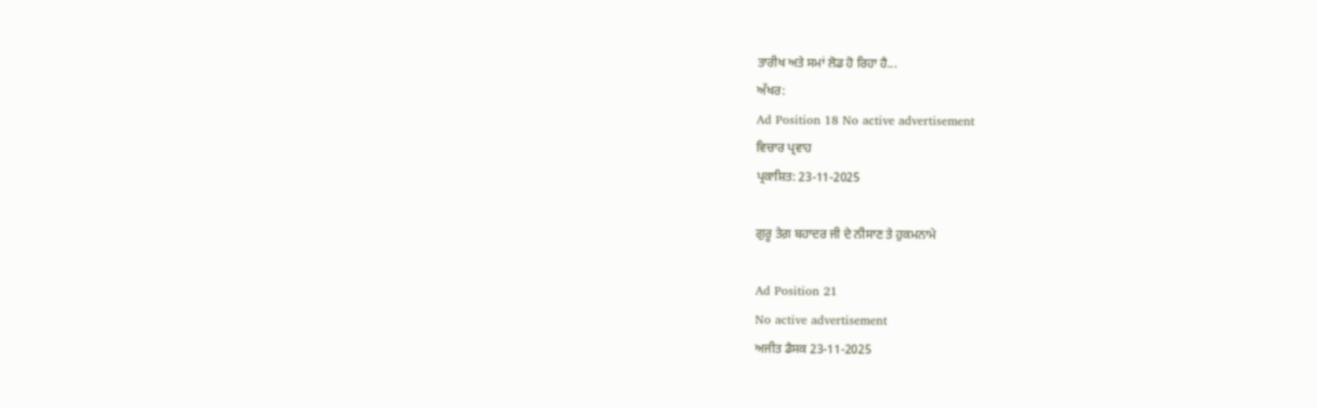ਤਾਰੀਖ ਅਤੇ ਸਮਾਂ ਲੋਡ ਹੋ ਰਿਹਾ ਹੈ...
ਅੱਖਰ:
Ad Position 18 No active advertisement
ਵਿਚਾਰ ਪ੍ਰਵਾਹ
ਪ੍ਰਕਾਸ਼ਿਤ: 23-11-2025

ਗੁਰੂ ਤੇਗ਼ ਬਹਾਦਰ ਜੀ ਦੇ ਨੀਸਾਣ ਤੇ ਹੁਕਮਨਾਮੇ

Ad Position 21
No active advertisement
ਅਜੀਤ ਡੈਸਕ 23-11-2025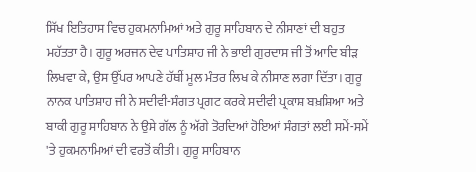ਸਿੱਖ ਇਤਿਹਾਸ ਵਿਚ ਹੁਕਮਨਾਮਿਆਂ ਅਤੇ ਗੁਰੂ ਸਾਹਿਬਾਨ ਦੇ ਨੀਸਾਣਾਂ ਦੀ ਬਹੁਤ ਮਹੱਤਤਾ ਹੈ। ਗੁਰੂ ਅਰਜਨ ਦੇਵ ਪਾਤਿਸ਼ਾਹ ਜੀ ਨੇ ਭਾਈ ਗੁਰਦਾਸ ਜੀ ਤੋਂ ਆਦਿ ਬੀੜ ਲਿਖਵਾ ਕੇ, ਉਸ ਉੱਪਰ ਆਪਣੇ ਹੱਥੀਂ ਮੂਲ ਮੰਤਰ ਲਿਖ ਕੇ ਨੀਸਾਣ ਲਗਾ ਦਿੱਤਾ। ਗੁਰੂ ਨਾਨਕ ਪਾਤਿਸ਼ਾਹ ਜੀ ਨੇ ਸਦੀਵੀ-ਸੰਗਤ ਪ੍ਰਗਟ ਕਰਕੇ ਸਦੀਵੀ ਪ੍ਰਕਾਸ਼ ਬਖ਼ਸ਼ਿਆ ਅਤੇ ਬਾਕੀ ਗੁਰੂ ਸਾਹਿਬਾਨ ਨੇ ਉਸੇ ਗੱਲ ਨੂੰ ਅੱਗੇ ਤੋਰਦਿਆਂ ਹੋਇਆਂ ਸੰਗਤਾਂ ਲਈ ਸਮੇਂ-ਸਮੇਂ 'ਤੇ ਹੁਕਮਨਾਮਿਆਂ ਦੀ ਵਰਤੋਂ ਕੀਤੀ। ਗੁਰੂ ਸਾਹਿਬਾਨ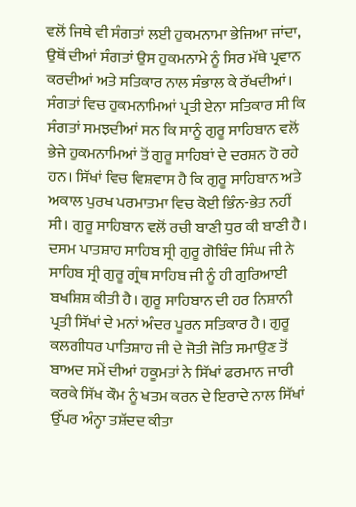ਵਲੋਂ ਜਿਥੇ ਵੀ ਸੰਗਤਾਂ ਲਈ ਹੁਕਮਨਾਮਾ ਭੇਜਿਆ ਜਾਂਦਾ, ਉਥੋਂ ਦੀਆਂ ਸੰਗਤਾਂ ਉਸ ਹੁਕਮਨਾਮੇ ਨੂੰ ਸਿਰ ਮੱਥੇ ਪ੍ਰਵਾਨ ਕਰਦੀਆਂ ਅਤੇ ਸਤਿਕਾਰ ਨਾਲ ਸੰਭਾਲ ਕੇ ਰੱਖਦੀਆਂ। ਸੰਗਤਾਂ ਵਿਚ ਹੁਕਮਨਾਮਿਆਂ ਪ੍ਰਤੀ ਏਨਾ ਸਤਿਕਾਰ ਸੀ ਕਿ ਸੰਗਤਾਂ ਸਮਝਦੀਆਂ ਸਨ ਕਿ ਸਾਨੂੰ ਗੁਰੂ ਸਾਹਿਬਾਨ ਵਲੋਂ ਭੇਜੇ ਹੁਕਮਨਾਮਿਆਂ ਤੋਂ ਗੁਰੂ ਸਾਹਿਬਾਂ ਦੇ ਦਰਸ਼ਨ ਹੋ ਰਹੇ ਹਨ। ਸਿੱਖਾਂ ਵਿਚ ਵਿਸ਼ਵਾਸ ਹੈ ਕਿ ਗੁਰੂ ਸਾਹਿਬਾਨ ਅਤੇ ਅਕਾਲ ਪੁਰਖ ਪਰਮਾਤਮਾ ਵਿਚ ਕੋਈ ਭਿੰਨ-ਭੇਤ ਨਹੀਂ ਸੀ। ਗੁਰੂ ਸਾਹਿਬਾਨ ਵਲੋਂ ਰਚੀ ਬਾਣੀ ਧੁਰ ਕੀ ਬਾਣੀ ਹੈ। ਦਸਮ ਪਾਤਸ਼ਾਹ ਸਾਹਿਬ ਸ੍ਰੀ ਗੁਰੂ ਗੋਬਿੰਦ ਸਿੰਘ ਜੀ ਨੇ ਸਾਹਿਬ ਸ੍ਰੀ ਗੁਰੂ ਗ੍ਰੰਥ ਸਾਹਿਬ ਜੀ ਨੂੰ ਹੀ ਗੁਰਿਆਈ ਬਖਸ਼ਿਸ਼ ਕੀਤੀ ਹੈ। ਗੁਰੂ ਸਾਹਿਬਾਨ ਦੀ ਹਰ ਨਿਸ਼ਾਨੀ ਪ੍ਰਤੀ ਸਿੱਖਾਂ ਦੇ ਮਨਾਂ ਅੰਦਰ ਪੂਰਨ ਸਤਿਕਾਰ ਹੈ। ਗੁਰੂ ਕਲਗੀਧਰ ਪਾਤਿਸ਼ਾਹ ਜੀ ਦੇ ਜੋਤੀ ਜੋਤਿ ਸਮਾਉਣ ਤੋਂ ਬਾਅਦ ਸਮੇਂ ਦੀਆਂ ਹਕੂਮਤਾਂ ਨੇ ਸਿੱਖਾਂ ਫਰਮਾਨ ਜਾਰੀ ਕਰਕੇ ਸਿੱਖ ਕੌਮ ਨੂੰ ਖਤਮ ਕਰਨ ਦੇ ਇਰਾਦੇ ਨਾਲ ਸਿੱਖਾਂ ਉੱਪਰ ਅੰਨ੍ਹਾ ਤਸ਼ੱਦਦ ਕੀਤਾ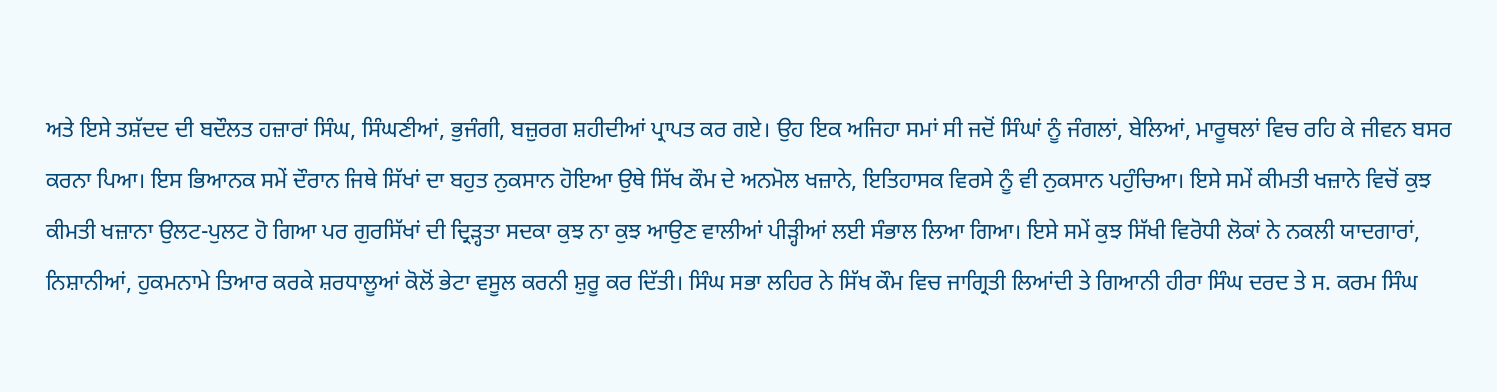ਅਤੇ ਇਸੇ ਤਸ਼ੱਦਦ ਦੀ ਬਦੌਲਤ ਹਜ਼ਾਰਾਂ ਸਿੰਘ, ਸਿੰਘਣੀਆਂ, ਭੁਜੰਗੀ, ਬਜ਼ੁਰਗ ਸ਼ਹੀਦੀਆਂ ਪ੍ਰਾਪਤ ਕਰ ਗਏ। ਉਹ ਇਕ ਅਜਿਹਾ ਸਮਾਂ ਸੀ ਜਦੋਂ ਸਿੰਘਾਂ ਨੂੰ ਜੰਗਲਾਂ, ਬੇਲਿਆਂ, ਮਾਰੂਥਲਾਂ ਵਿਚ ਰਹਿ ਕੇ ਜੀਵਨ ਬਸਰ ਕਰਨਾ ਪਿਆ। ਇਸ ਭਿਆਨਕ ਸਮੇਂ ਦੌਰਾਨ ਜਿਥੇ ਸਿੱਖਾਂ ਦਾ ਬਹੁਤ ਨੁਕਸਾਨ ਹੋਇਆ ਉਥੇ ਸਿੱਖ ਕੌਮ ਦੇ ਅਨਮੋਲ ਖਜ਼ਾਨੇ, ਇਤਿਹਾਸਕ ਵਿਰਸੇ ਨੂੰ ਵੀ ਨੁਕਸਾਨ ਪਹੁੰਚਿਆ। ਇਸੇ ਸਮੇਂ ਕੀਮਤੀ ਖਜ਼ਾਨੇ ਵਿਚੋਂ ਕੁਝ ਕੀਮਤੀ ਖਜ਼ਾਨਾ ਉਲਟ-ਪੁਲਟ ਹੋ ਗਿਆ ਪਰ ਗੁਰਸਿੱਖਾਂ ਦੀ ਦ੍ਰਿੜ੍ਹਤਾ ਸਦਕਾ ਕੁਝ ਨਾ ਕੁਝ ਆਉਣ ਵਾਲੀਆਂ ਪੀੜ੍ਹੀਆਂ ਲਈ ਸੰਭਾਲ ਲਿਆ ਗਿਆ। ਇਸੇ ਸਮੇਂ ਕੁਝ ਸਿੱਖੀ ਵਿਰੋਧੀ ਲੋਕਾਂ ਨੇ ਨਕਲੀ ਯਾਦਗਾਰਾਂ, ਨਿਸ਼ਾਨੀਆਂ, ਹੁਕਮਨਾਮੇ ਤਿਆਰ ਕਰਕੇ ਸ਼ਰਧਾਲੂਆਂ ਕੋਲੋਂ ਭੇਟਾ ਵਸੂਲ ਕਰਨੀ ਸ਼ੁਰੂ ਕਰ ਦਿੱਤੀ। ਸਿੰਘ ਸਭਾ ਲਹਿਰ ਨੇ ਸਿੱਖ ਕੌਮ ਵਿਚ ਜਾਗ੍ਰਿਤੀ ਲਿਆਂਦੀ ਤੇ ਗਿਆਨੀ ਹੀਰਾ ਸਿੰਘ ਦਰਦ ਤੇ ਸ. ਕਰਮ ਸਿੰਘ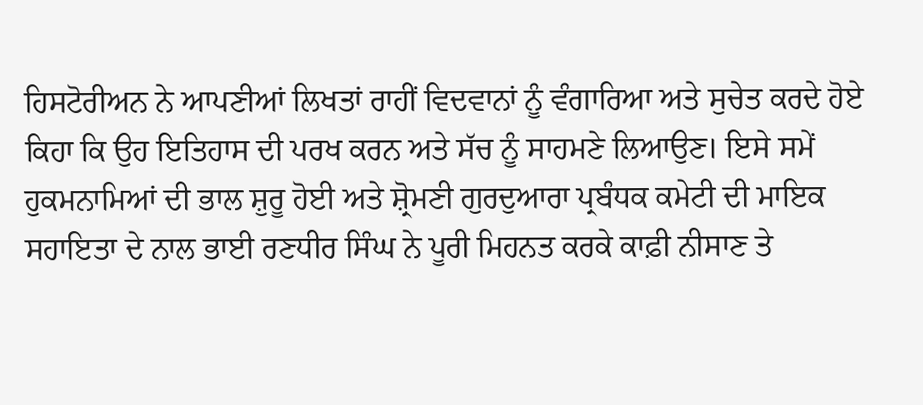ਹਿਸਟੋਰੀਅਨ ਨੇ ਆਪਣੀਆਂ ਲਿਖਤਾਂ ਰਾਹੀਂ ਵਿਦਵਾਨਾਂ ਨੂੰ ਵੰਗਾਰਿਆ ਅਤੇ ਸੁਚੇਤ ਕਰਦੇ ਹੋਏ ਕਿਹਾ ਕਿ ਉਹ ਇਤਿਹਾਸ ਦੀ ਪਰਖ ਕਰਨ ਅਤੇ ਸੱਚ ਨੂੰ ਸਾਹਮਣੇ ਲਿਆਉਣ। ਇਸੇ ਸਮੇਂ ਹੁਕਮਨਾਮਿਆਂ ਦੀ ਭਾਲ ਸ਼ੁਰੂ ਹੋਈ ਅਤੇ ਸ਼੍ਰੋਮਣੀ ਗੁਰਦੁਆਰਾ ਪ੍ਰਬੰਧਕ ਕਮੇਟੀ ਦੀ ਮਾਇਕ ਸਹਾਇਤਾ ਦੇ ਨਾਲ ਭਾਈ ਰਣਧੀਰ ਸਿੰਘ ਨੇ ਪੂਰੀ ਮਿਹਨਤ ਕਰਕੇ ਕਾਫ਼ੀ ਨੀਸਾਣ ਤੇ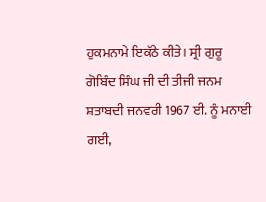ਹੁਕਮਨਾਮੇ ਇਕੱਠੇ ਕੀਤੇ। ਸ੍ਰੀ ਗੁਰੂ ਗੋਬਿੰਦ ਸਿੰਘ ਜੀ ਦੀ ਤੀਜੀ ਜਨਮ ਸ਼ਤਾਬਦੀ ਜਨਵਰੀ 1967 ਈ. ਨੂੰ ਮਨਾਈ ਗਈ,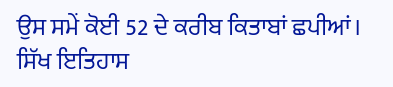ਉਸ ਸਮੇਂ ਕੋਈ 52 ਦੇ ਕਰੀਬ ਕਿਤਾਬਾਂ ਛਪੀਆਂ। ਸਿੱਖ ਇਤਿਹਾਸ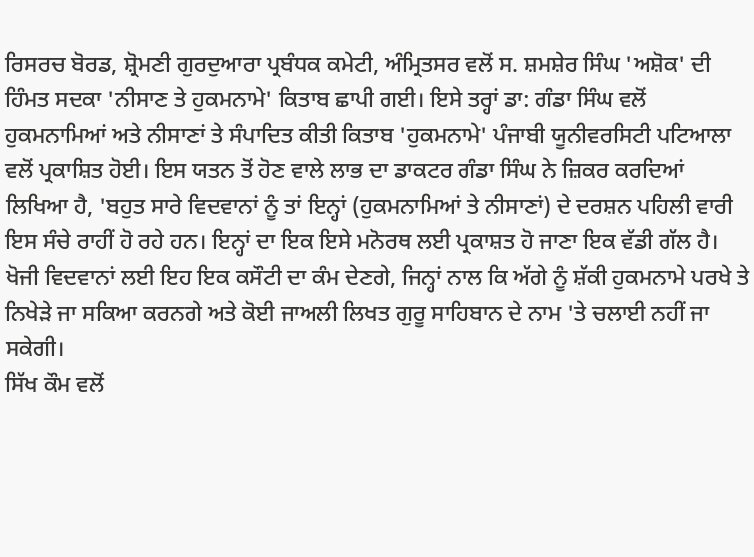ਰਿਸਰਚ ਬੋਰਡ, ਸ਼੍ਰੋਮਣੀ ਗੁਰਦੁਆਰਾ ਪ੍ਰਬੰਧਕ ਕਮੇਟੀ, ਅੰਮ੍ਰਿਤਸਰ ਵਲੋਂ ਸ. ਸ਼ਮਸ਼ੇਰ ਸਿੰਘ 'ਅਸ਼ੋਕ' ਦੀ ਹਿੰਮਤ ਸਦਕਾ 'ਨੀਸਾਣ ਤੇ ਹੁਕਮਨਾਮੇ' ਕਿਤਾਬ ਛਾਪੀ ਗਈ। ਇਸੇ ਤਰ੍ਹਾਂ ਡਾ: ਗੰਡਾ ਸਿੰਘ ਵਲੋਂ ਹੁਕਮਨਾਮਿਆਂ ਅਤੇ ਨੀਸਾਣਾਂ ਤੇ ਸੰਪਾਦਿਤ ਕੀਤੀ ਕਿਤਾਬ 'ਹੁਕਮਨਾਮੇ' ਪੰਜਾਬੀ ਯੂਨੀਵਰਸਿਟੀ ਪਟਿਆਲਾ ਵਲੋਂ ਪ੍ਰਕਾਸ਼ਿਤ ਹੋਈ। ਇਸ ਯਤਨ ਤੋਂ ਹੋਣ ਵਾਲੇ ਲਾਭ ਦਾ ਡਾਕਟਰ ਗੰਡਾ ਸਿੰਘ ਨੇ ਜ਼ਿਕਰ ਕਰਦਿਆਂ ਲਿਖਿਆ ਹੈ, 'ਬਹੁਤ ਸਾਰੇ ਵਿਦਵਾਨਾਂ ਨੂੰ ਤਾਂ ਇਨ੍ਹਾਂ (ਹੁਕਮਨਾਮਿਆਂ ਤੇ ਨੀਸਾਣਾਂ) ਦੇ ਦਰਸ਼ਨ ਪਹਿਲੀ ਵਾਰੀ ਇਸ ਸੰਚੇ ਰਾਹੀਂ ਹੋ ਰਹੇ ਹਨ। ਇਨ੍ਹਾਂ ਦਾ ਇਕ ਇਸੇ ਮਨੋਰਥ ਲਈ ਪ੍ਰਕਾਸ਼ਤ ਹੋ ਜਾਣਾ ਇਕ ਵੱਡੀ ਗੱਲ ਹੈ। ਖੋਜੀ ਵਿਦਵਾਨਾਂ ਲਈ ਇਹ ਇਕ ਕਸੌਟੀ ਦਾ ਕੰਮ ਦੇਣਗੇ, ਜਿਨ੍ਹਾਂ ਨਾਲ ਕਿ ਅੱਗੇ ਨੂੰ ਸ਼ੱਕੀ ਹੁਕਮਨਾਮੇ ਪਰਖੇ ਤੇ ਨਿਖੇੜੇ ਜਾ ਸਕਿਆ ਕਰਨਗੇ ਅਤੇ ਕੋਈ ਜਾਅਲੀ ਲਿਖਤ ਗੁਰੂ ਸਾਹਿਬਾਨ ਦੇ ਨਾਮ 'ਤੇ ਚਲਾਈ ਨਹੀਂ ਜਾ ਸਕੇਗੀ।
ਸਿੱਖ ਕੌਮ ਵਲੋਂ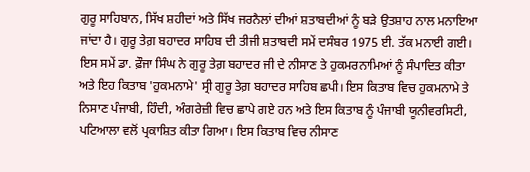ਗੁਰੂ ਸਾਹਿਬਾਨ, ਸਿੱਖ ਸ਼ਹੀਦਾਂ ਅਤੇ ਸਿੱਖ ਜਰਨੈਲਾਂ ਦੀਆਂ ਸ਼ਤਾਬਦੀਆਂ ਨੂੰ ਬੜੇ ਉਤਸ਼ਾਹ ਨਾਲ ਮਨਾਇਆ ਜਾਂਦਾ ਹੈ। ਗੁਰੂ ਤੇਗ਼ ਬਹਾਦਰ ਸਾਹਿਬ ਦੀ ਤੀਜੀ ਸ਼ਤਾਬਦੀ ਸਮੇਂ ਦਸੰਬਰ 1975 ਈ. ਤੱਕ ਮਨਾਈ ਗਈ। ਇਸ ਸਮੇਂ ਡਾ. ਫ਼ੌਜਾ ਸਿੰਘ ਨੇ ਗੁਰੂ ਤੇਗ਼ ਬਹਾਦਰ ਜੀ ਦੇ ਨੀਸਾਣ ਤੇ ਹੁਕਮਰਨਾਮਿਆਂ ਨੂੰ ਸੰਪਾਦਿਤ ਕੀਤਾ ਅਤੇ ਇਹ ਕਿਤਾਬ 'ਹੁਕਮਨਾਮੇ' ਸ੍ਰੀ ਗੁਰੂ ਤੇਗ਼ ਬਹਾਦਰ ਸਾਹਿਬ ਛਪੀ। ਇਸ ਕਿਤਾਬ ਵਿਚ ਹੁਕਮਨਾਮੇ ਤੇ ਨਿਸਾਣ ਪੰਜਾਬੀ, ਹਿੰਦੀ, ਅੰਗਰੇਜ਼ੀ ਵਿਚ ਛਾਪੇ ਗਏ ਹਨ ਅਤੇ ਇਸ ਕਿਤਾਬ ਨੂੰ ਪੰਜਾਬੀ ਯੂਨੀਵਰਸਿਟੀ, ਪਟਿਆਲਾ ਵਲੋਂ ਪ੍ਰਕਾਸ਼ਿਤ ਕੀਤਾ ਗਿਆ। ਇਸ ਕਿਤਾਬ ਵਿਚ ਨੀਸਾਣ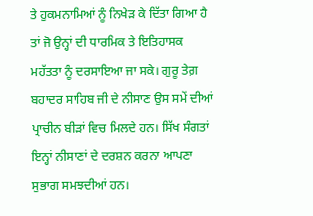ਤੇ ਹੁਕਮਨਾਮਿਆਂ ਨੂੰ ਨਿਖੇੜ ਕੇ ਦਿੱਤਾ ਗਿਆ ਹੈ ਤਾਂ ਜੋ ਉਨ੍ਹਾਂ ਦੀ ਧਾਰਮਿਕ ਤੇ ਇਤਿਹਾਸਕ ਮਹੱਤਤਾ ਨੂੰ ਦਰਸਾਇਆ ਜਾ ਸਕੇ। ਗੁਰੂ ਤੇਗ਼ ਬਹਾਦਰ ਸਾਹਿਬ ਜੀ ਦੇ ਨੀਸਾਣ ਉਸ ਸਮੇਂ ਦੀਆਂ ਪ੍ਰਾਚੀਨ ਬੀੜਾਂ ਵਿਚ ਮਿਲਦੇ ਹਨ। ਸਿੱਖ ਸੰਗਤਾਂ ਇਨ੍ਹਾਂ ਨੀਸਾਣਾਂ ਦੇ ਦਰਸ਼ਨ ਕਰਨਾ ਆਪਣਾ ਸੁਭਾਗ ਸਮਝਦੀਆਂ ਹਨ।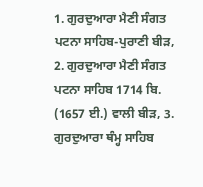1. ਗੁਰਦੁਆਰਾ ਮੈਣੀ ਸੰਗਤ ਪਟਨਾ ਸਾਹਿਬ-ਪੁਰਾਣੀ ਬੀੜ, 2. ਗੁਰਦੁਆਰਾ ਮੈਣੀ ਸੰਗਤ ਪਟਨਾ ਸਾਹਿਬ 1714 ਬਿ. (1657 ਈ.) ਵਾਲੀ ਬੀੜ, 3. ਗੁਰਦੁਆਰਾ ਥੰਮ੍ਹ ਸਾਹਿਬ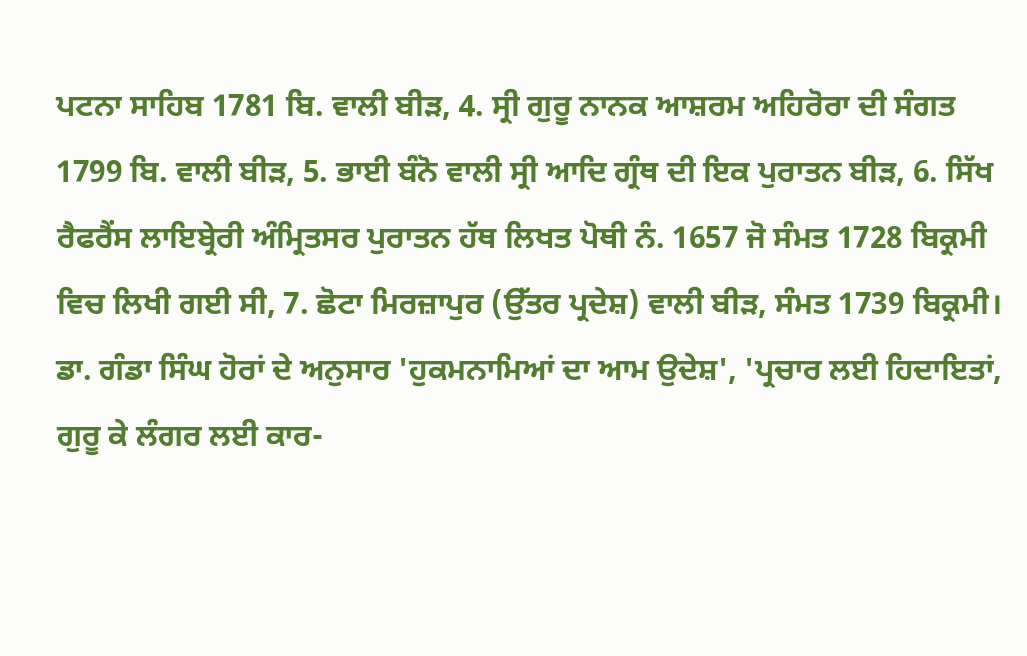ਪਟਨਾ ਸਾਹਿਬ 1781 ਬਿ. ਵਾਲੀ ਬੀੜ, 4. ਸ੍ਰੀ ਗੁਰੂ ਨਾਨਕ ਆਸ਼ਰਮ ਅਹਿਰੋਰਾ ਦੀ ਸੰਗਤ 1799 ਬਿ. ਵਾਲੀ ਬੀੜ, 5. ਭਾਈ ਬੰਨੋ ਵਾਲੀ ਸ੍ਰੀ ਆਦਿ ਗ੍ਰੰਥ ਦੀ ਇਕ ਪੁਰਾਤਨ ਬੀੜ, 6. ਸਿੱਖ ਰੈਫਰੈਂਸ ਲਾਇਬ੍ਰੇਰੀ ਅੰਮ੍ਰਿਤਸਰ ਪੁਰਾਤਨ ਹੱਥ ਲਿਖਤ ਪੋਥੀ ਨੰ. 1657 ਜੋ ਸੰਮਤ 1728 ਬਿਕ੍ਰਮੀ ਵਿਚ ਲਿਖੀ ਗਈ ਸੀ, 7. ਛੋਟਾ ਮਿਰਜ਼ਾਪੁਰ (ਉੱਤਰ ਪ੍ਰਦੇਸ਼) ਵਾਲੀ ਬੀੜ, ਸੰਮਤ 1739 ਬਿਕ੍ਰਮੀ।
ਡਾ. ਗੰਡਾ ਸਿੰਘ ਹੋਰਾਂ ਦੇ ਅਨੁਸਾਰ 'ਹੁਕਮਨਾਮਿਆਂ ਦਾ ਆਮ ਉਦੇਸ਼', 'ਪ੍ਰਚਾਰ ਲਈ ਹਿਦਾਇਤਾਂ, ਗੁਰੂ ਕੇ ਲੰਗਰ ਲਈ ਕਾਰ-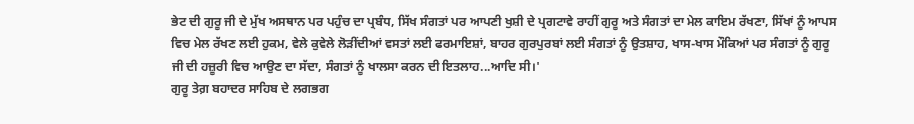ਭੇਟ ਦੀ ਗੁਰੂ ਜੀ ਦੇ ਮੁੱਖ ਅਸਥਾਨ ਪਰ ਪਹੁੰਚ ਦਾ ਪ੍ਰਬੰਧ, ਸਿੱਖ ਸੰਗਤਾਂ ਪਰ ਆਪਣੀ ਖੁਸ਼ੀ ਦੇ ਪ੍ਰਗਟਾਵੇ ਰਾਹੀਂ ਗੁਰੂ ਅਤੇ ਸੰਗਤਾਂ ਦਾ ਮੇਲ ਕਾਇਮ ਰੱਖਣਾ, ਸਿੱਖਾਂ ਨੂੰ ਆਪਸ ਵਿਚ ਮੇਲ ਰੱਖਣ ਲਈ ਹੁਕਮ, ਵੇਲੇ ਕੁਵੇਲੇ ਲੋੜੀਂਦੀਆਂ ਵਸਤਾਂ ਲਈ ਫਰਮਾਇਸ਼ਾਂ, ਬਾਹਰ ਗੁਰਪੁਰਬਾਂ ਲਈ ਸੰਗਤਾਂ ਨੂੰ ਉਤਸ਼ਾਹ, ਖਾਸ-ਖਾਸ ਮੌਕਿਆਂ ਪਰ ਸੰਗਤਾਂ ਨੂੰ ਗੁਰੂ ਜੀ ਦੀ ਹਜ਼ੂਰੀ ਵਿਚ ਆਉਣ ਦਾ ਸੱਦਾ, ਸੰਗਤਾਂ ਨੂੰ ਖਾਲਸਾ ਕਰਨ ਦੀ ਇਤਲਾਹ...ਆਦਿ ਸੀ।'
ਗੁਰੂ ਤੇਗ਼ ਬਹਾਦਰ ਸਾਹਿਬ ਦੇ ਲਗਭਗ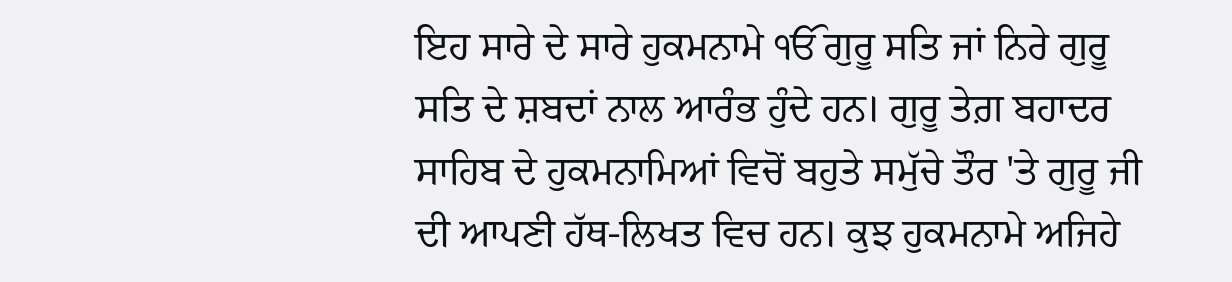ਇਹ ਸਾਰੇ ਦੇ ਸਾਰੇ ਹੁਕਮਨਾਮੇ ੴ ਗੁਰੂ ਸਤਿ ਜਾਂ ਨਿਰੇ ਗੁਰੂ ਸਤਿ ਦੇ ਸ਼ਬਦਾਂ ਨਾਲ ਆਰੰਭ ਹੁੰਦੇ ਹਨ। ਗੁਰੂ ਤੇਗ਼ ਬਹਾਦਰ ਸਾਹਿਬ ਦੇ ਹੁਕਮਨਾਮਿਆਂ ਵਿਚੋਂ ਬਹੁਤੇ ਸਮੁੱਚੇ ਤੌਰ 'ਤੇ ਗੁਰੂ ਜੀ ਦੀ ਆਪਣੀ ਹੱਥ-ਲਿਖਤ ਵਿਚ ਹਨ। ਕੁਝ ਹੁਕਮਨਾਮੇ ਅਜਿਹੇ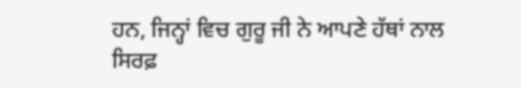ਹਨ, ਜਿਨ੍ਹਾਂ ਵਿਚ ਗੁਰੂ ਜੀ ਨੇ ਆਪਣੇ ਹੱਥਾਂ ਨਾਲ ਸਿਰਫ਼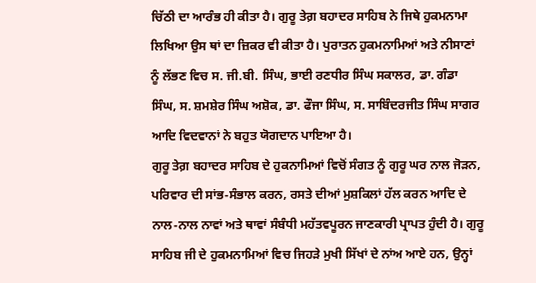ਚਿੱਠੀ ਦਾ ਆਰੰਭ ਹੀ ਕੀਤਾ ਹੈ। ਗੁਰੂ ਤੇਗ਼ ਬਹਾਦਰ ਸਾਹਿਬ ਨੇ ਜਿਥੇ ਹੁਕਮਨਾਮਾ ਲਿਖਿਆ ਉਸ ਥਾਂ ਦਾ ਜ਼ਿਕਰ ਵੀ ਕੀਤਾ ਹੈ। ਪੁਰਾਤਨ ਹੁਕਮਨਾਮਿਆਂ ਅਤੇ ਨੀਸਾਣਾਂ ਨੂੰ ਲੱਭਣ ਵਿਚ ਸ. ਜੀ.ਬੀ. ਸਿੰਘ, ਭਾਈ ਰਣਧੀਰ ਸਿੰਘ ਸਕਾਲਰ, ਡਾ. ਗੰਡਾ ਸਿੰਘ, ਸ. ਸ਼ਮਸ਼ੇਰ ਸਿੰਘ ਅਸ਼ੋਕ, ਡਾ. ਫੌਜਾ ਸਿੰਘ, ਸ. ਸਾਬਿੰਦਰਜੀਤ ਸਿੰਘ ਸਾਗਰ ਆਦਿ ਵਿਦਵਾਨਾਂ ਨੇ ਬਹੁਤ ਯੋਗਦਾਨ ਪਾਇਆ ਹੈ।
ਗੁਰੂ ਤੇਗ਼ ਬਹਾਦਰ ਸਾਹਿਬ ਦੇ ਹੁਕਨਾਮਿਆਂ ਵਿਚੋਂ ਸੰਗਤ ਨੂੰ ਗੁਰੂ ਘਰ ਨਾਲ ਜੋੜਨ, ਪਰਿਵਾਰ ਦੀ ਸਾਂਭ-ਸੰਭਾਲ ਕਰਨ, ਰਸਤੇ ਦੀਆਂ ਮੁਸ਼ਕਿਲਾਂ ਹੱਲ ਕਰਨ ਆਦਿ ਦੇ ਨਾਲ-ਨਾਲ ਨਾਵਾਂ ਅਤੇ ਥਾਵਾਂ ਸੰਬੰਧੀ ਮਹੱਤਵਪੂਰਨ ਜਾਣਕਾਰੀ ਪ੍ਰਾਪਤ ਹੁੰਦੀ ਹੈ। ਗੁਰੂ ਸਾਹਿਬ ਜੀ ਦੇ ਹੁਕਮਨਾਮਿਆਂ ਵਿਚ ਜਿਹੜੇ ਮੁਖੀ ਸਿੱਖਾਂ ਦੇ ਨਾਂਅ ਆਏ ਹਨ, ਉਨ੍ਹਾਂ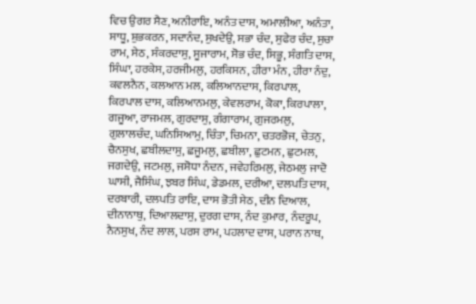ਵਿਚ ਉਗਰ ਸੈਣ, ਅਨੀਰਾਇ, ਅਨੰਤ ਦਾਸ, ਅਮਾਲੀਆ, ਅਨੰਤਾ, ਸਾਧੂ, ਸ਼ੁਭਕਰਨ, ਸਦਾਨੰਦ, ਸੁਖਦੇਉ, ਸਭਾ ਚੰਦ, ਸੁਫੇਰ ਚੰਦ, ਸੁਚਾ ਰਾਮ, ਸੇਠ, ਸੰਕਰਦਾਸੁ, ਸੂਜਾਰਾਮ, ਸੋਭ ਚੰਦ, ਸਿਭੂ, ਸੰਗਤਿ ਦਾਸ, ਸਿੰਘਾ, ਹਰਕੇਸ, ਹਰਜੀਮਲੁ, ਹਰਕਿਸਨ, ਹੀਰਾ ਮੰਨ, ਹੀਰਾ ਨੰਦੁ, ਕਵਲਨੈਨ, ਕਲਆਨ ਮਲ, ਕਲਿਆਨਦਾਸ, ਕਿਰਪਾਲ, ਕਿਰਪਾਲ ਦਾਸ, ਕਲਿਆਨਮਲੁ, ਕੇਵਲਰਾਮ, ਕੋਕਾ, ਕਿਰਪਾਲਾ, ਗਜੂਆ, ਰਾਜਮਲ, ਗੁਰਦਾਸੁ, ਗੰਗਾਰਾਮ, ਗੁਜਰਮਲੁ, ਗੁਲਾਲਚੰਦ, ਘਨਿਸਿਆਮੁ, ਚਿੰਤਾ, ਚਿਮਨਾ, ਚਤਰਭੋਜ, ਚੇਤਨੁ, ਚੈਨਸੁਖ, ਛਬੀਲਦਾਸੁ, ਛਜੂਮਲੁ, ਛਬੀਲਾ, ਛੁਟਮਨ, ਛੁਟਮਲ, ਜਗਦੇਉ, ਜਟਮਲੁ, ਜਸੋਧਾ ਨੰਦਨ, ਜਵੇਹਰਿਮਲੁ, ਜੇਠਮਲੁ ਜਾਦੋ ਘਾਸੀ, ਜੈਸਿੰਘ, ਝਬਰ ਸਿੰਘ, ਡੇਡਮਲ, ਦਰੀਆ, ਦਲਪਤਿ ਦਾਸ, ਦਰਬਾਰੀ, ਦਲਪਤਿ ਰਾਇ, ਦਾਸ ਭੋਤੀ ਸੇਠ, ਦੀਨ ਦਿਆਲ, ਦੀਨਾਨਾਥੁ, ਦਿਆਲਦਾਸੁ, ਦੁਰਗ ਦਾਸ, ਨੰਦ ਕੁਮਾਰ, ਨੰਦਰੂਪ, ਨੈਨਸੁਖ, ਨੰਦ ਲਾਲ, ਪਰਸ ਰਾਮ, ਪਹਲਾਦ ਦਾਸ, ਪਰਾਨ ਨਾਥ,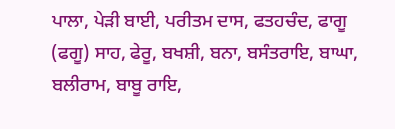ਪਾਲਾ, ਪੇੜੀ ਬਾਈ, ਪਰੀਤਮ ਦਾਸ, ਫਤਹਚੰਦ, ਫਾਗੂ (ਫਗੂ) ਸਾਹ, ਫੇਰੂ, ਬਖਸ਼ੀ, ਬਨਾ, ਬਸੰਤਰਾਇ, ਬਾਘਾ, ਬਲੀਰਾਮ, ਬਾਬੂ ਰਾਇ,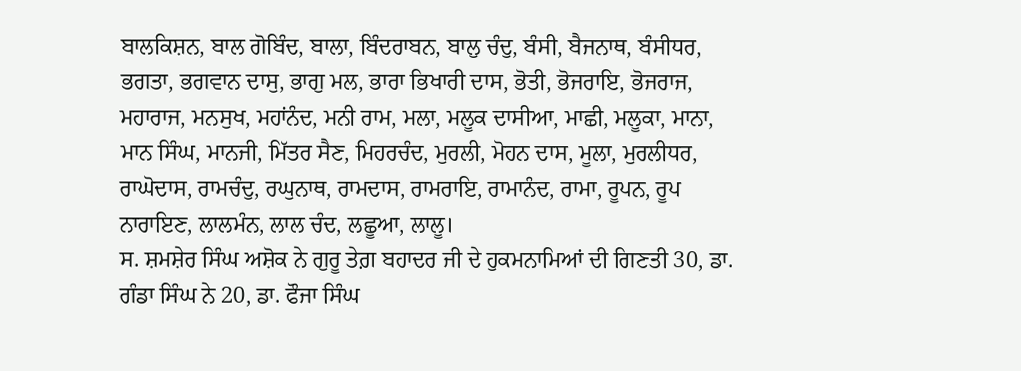ਬਾਲਕਿਸ਼ਨ, ਬਾਲ ਗੋਬਿੰਦ, ਬਾਲਾ, ਬਿੰਦਰਾਬਨ, ਬਾਲੁ ਚੰਦੁ, ਬੰਸੀ, ਬੈਜਨਾਥ, ਬੰਸੀਧਰ, ਭਗਤਾ, ਭਗਵਾਨ ਦਾਸੁ, ਭਾਗੁ ਮਲ, ਭਾਰਾ ਭਿਖਾਰੀ ਦਾਸ, ਭੋਤੀ, ਭੋਜਰਾਇ, ਭੋਜਰਾਜ, ਮਹਾਰਾਜ, ਮਨਸੁਖ, ਮਹਾਂਨੰਦ, ਮਨੀ ਰਾਮ, ਮਲਾ, ਮਲੂਕ ਦਾਸੀਆ, ਮਾਛੀ, ਮਲੂਕਾ, ਮਾਨਾ, ਮਾਨ ਸਿੰਘ, ਮਾਨਜੀ, ਮਿੱਤਰ ਸੈਣ, ਮਿਹਰਚੰਦ, ਮੁਰਲੀ, ਮੋਹਨ ਦਾਸ, ਮੂਲਾ, ਮੁਰਲੀਧਰ, ਰਾਘੋਦਾਸ, ਰਾਮਚੰਦੁ, ਰਘੁਨਾਥ, ਰਾਮਦਾਸ, ਰਾਮਰਾਇ, ਰਾਮਾਨੰਦ, ਰਾਮਾ, ਰੂਪਨ, ਰੂਪ ਨਾਰਾਇਣ, ਲਾਲਮੰਨ, ਲਾਲ ਚੰਦ, ਲਛੂਆ, ਲਾਲੂ।
ਸ. ਸ਼ਮਸ਼ੇਰ ਸਿੰਘ ਅਸ਼ੋਕ ਨੇ ਗੁਰੂ ਤੇਗ਼ ਬਹਾਦਰ ਜੀ ਦੇ ਹੁਕਮਨਾਮਿਆਂ ਦੀ ਗਿਣਤੀ 30, ਡਾ. ਗੰਡਾ ਸਿੰਘ ਨੇ 20, ਡਾ. ਫੌਜਾ ਸਿੰਘ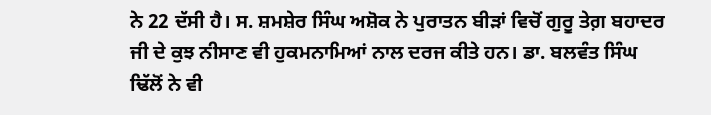ਨੇ 22 ਦੱਸੀ ਹੈ। ਸ. ਸ਼ਮਸ਼ੇਰ ਸਿੰਘ ਅਸ਼ੋਕ ਨੇ ਪੁਰਾਤਨ ਬੀੜਾਂ ਵਿਚੋਂ ਗੁਰੂ ਤੇਗ਼ ਬਹਾਦਰ ਜੀ ਦੇ ਕੁਝ ਨੀਸਾਣ ਵੀ ਹੁਕਮਨਾਮਿਆਂ ਨਾਲ ਦਰਜ ਕੀਤੇ ਹਨ। ਡਾ. ਬਲਵੰਤ ਸਿੰਘ ਢਿੱਲੋਂ ਨੇ ਵੀ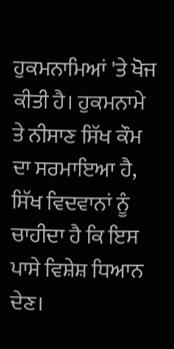ਹੁਕਮਨਾਮਿਆਂ 'ਤੇ ਖੋਜ ਕੀਤੀ ਹੈ। ਹੁਕਮਨਾਮੇ ਤੇ ਨੀਸਾਣ ਸਿੱਖ ਕੌਮ ਦਾ ਸਰਮਾਇਆ ਹੈ, ਸਿੱਖ ਵਿਦਵਾਨਾਂ ਨੂੰ ਚਾਹੀਦਾ ਹੈ ਕਿ ਇਸ ਪਾਸੇ ਵਿਸ਼ੇਸ਼ ਧਿਆਨ ਦੇਣ।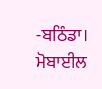-ਬਠਿੰਡਾ।
ਮੋਬਾਈਲ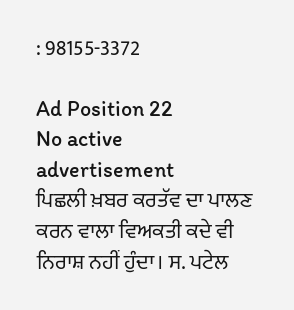: 98155-3372

Ad Position 22
No active advertisement
ਪਿਛਲੀ ਖ਼ਬਰ ਕਰਤੱਵ ਦਾ ਪਾਲਣ ਕਰਨ ਵਾਲਾ ਵਿਅਕਤੀ ਕਦੇ ਵੀ ਨਿਰਾਸ਼ ਨਹੀਂ ਹੁੰਦਾ। ਸ. ਪਟੇਲ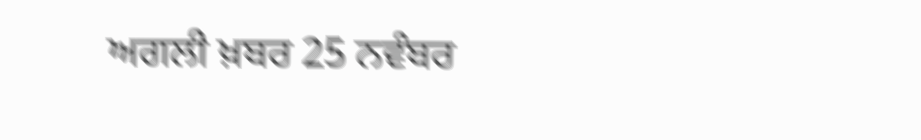ਅਗਲੀ ਖ਼ਬਰ 25 ਨਵੰਬਰ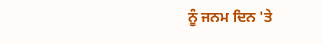ਨੂੰ ਜਨਮ ਦਿਨ 'ਤੇ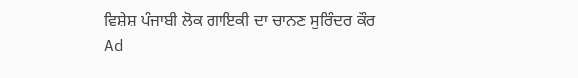ਵਿਸ਼ੇਸ਼ ਪੰਜਾਬੀ ਲੋਕ ਗਾਇਕੀ ਦਾ ਚਾਨਣ ਸੁਰਿੰਦਰ ਕੌਰ
Ad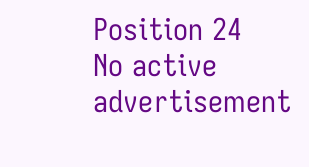Position 24
No active advertisement